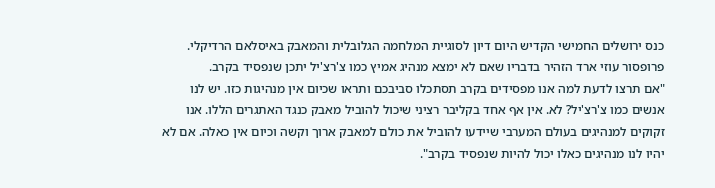כנס ירושלים החמישי הקדיש היום דיון לסוגיית המלחמה הגלובלית והמאבק באיסלאם הרדיקלי. פרופסור עוזי ארד הזהיר בדבריו שאם לא ימצא מנהיג אמיץ כמו צ'רצ'יל יתכן שנפסיד בקרב.
"אם תרצו לדעת למה אנו מפסידים בקרב תסתכלו סביבכם ותראו שכיום אין מנהיגות כזו. יש לנו אנשים כמו צ'רצ'יל? לא. אין אף אחד בקליבר רציני שיכול להוביל מאבק כנגד האתגרים הללו. אנו זקוקים למנהיגים בעולם המערבי שיידעו להוביל את כולם למאבק ארוך וקשה וכיום אין כאלה. אם לא יהיו לנו מנהיגים כאלו יכול להיות שנפסיד בקרב".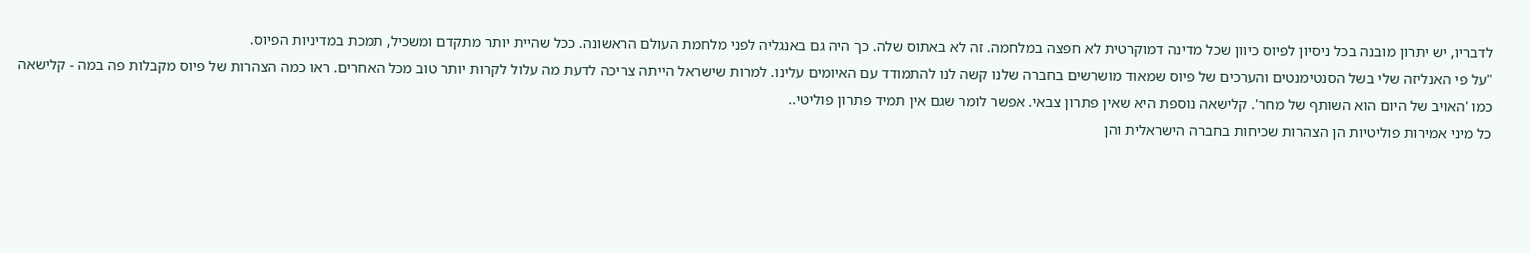לדבריו, יש יתרון מובנה בכל ניסיון לפיוס כיוון שכל מדינה דמוקרטית לא חפצה במלחמה. זה לא באתוס שלה. כך היה גם באנגליה לפני מלחמת העולם הראשונה. ככל שהיית יותר מתקדם ומשכיל, תמכת במדיניות הפיוס.
"על פי האנליזה שלי בשל הסנטימנטים והערכים של פיוס שמאוד מושרשים בחברה שלנו קשה לנו להתמודד עם האיומים עלינו. למרות שישראל הייתה צריכה לדעת מה עלול לקרות יותר טוב מכל האחרים. ראו כמה הצהרות של פיוס מקבלות פה במה - קלישאה כמו 'האויב של היום הוא השותף של מחר'. קלישאה נוספת היא שאין פתרון צבאי. אפשר לומר שגם אין תמיד פתרון פוליטי..
כל מיני אמירות פוליטיות הן הצהרות שכיחות בחברה הישראלית והן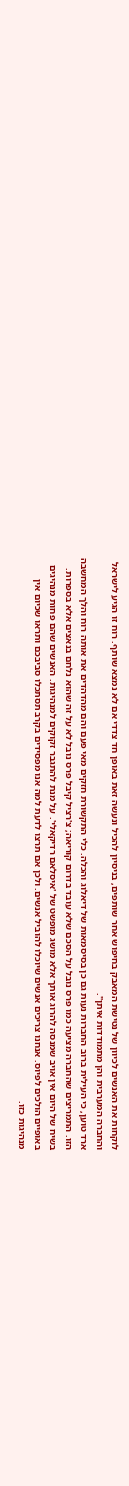לוקחות את האנשים לכיוון של נטישת המאבק בחיפוש אחר שותפים, בניסיון להכיל ונעשה זאת באופן חד צדדי אם לא נמצא שותף. רוח זו הגיע לישראל והחברה המערבית והן מתמודדות איתן".
ארד טוען, כי העילית ברוב החברות נעות גם כן בסיסמאות של דיאלוג והכלה. כלי התקשורת חזקים מאי פעם והם מהדהדים את אותה רוח והלך המחשבה הזו. התמריצים שהחברה מציעה כמו פרס נובל על הסכם שלא עובד בדרום קוריאה; צ'רציל קיבל פרס נובל לא על זה שהוא נלחם בנאצים אלא בספרות.
בשיח של היום אין אויב שמנסה להרוג אותך אלא מושג מופשט של 'איסלאם רדיקאלי'. על מנת להתגבר זקוקים למנהיגות. האנשים שהם פחות מנהיגים באופיים הולכים לפיוס. אנחנו צריכים אנשים שיוכלו להוביל אנשים. ולכן אם תרצו לדעת למה אנו מפסידים בקרב תסתכלו סביבכם ותראו שכיום אין מנהיגות כזו.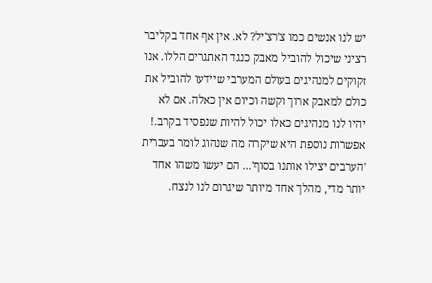יש לנו אנשים כמו צ'רצ'יל? לא. אין אף אחד בקליבר רציני שיכול להוביל מאבק כנגד האתגרים הללו. אנו זקוקים למנהיגים בעולם המערבי שיידעו להוביל את כולם למאבק ארוך וקשה וכיום אין כאלה. אם לא יהיו לנו מנהיגים כאלו יכול להיות שנפסיד בקרב.!
אפשרות נוספת היא שיקרה מה שנהוג לומר בעברית 'הערבים יצילו אותנו בסוף'... הם יעשו משהו אחד יותר מדי, מהלך אחד מיותר שיגרום לנו לנצח.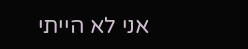אני לא הייתי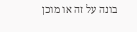בונה על זה או מוכן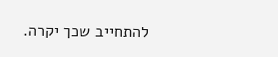להתחייב שכך יקרה.